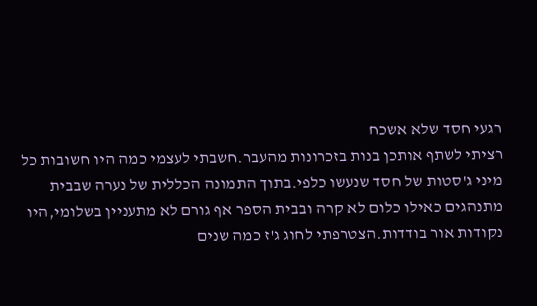רגעי חסד שלא אשכח
רציתי לשתף אותכן בנות בזכרונות מהעבר.חשבתי לעצמי כמה היו חשובות כל מיני ג'סטות של חסד שנעשו כלפי.בתוך התמונה הכללית של נערה שבבית מתנהגים כאילו כלום לא קרה ובבית הספר אף גורם לא מתעניין בשלומי,היו נקודות אור בודדות.הצטרפתי לחוג ג'ז כמה שנים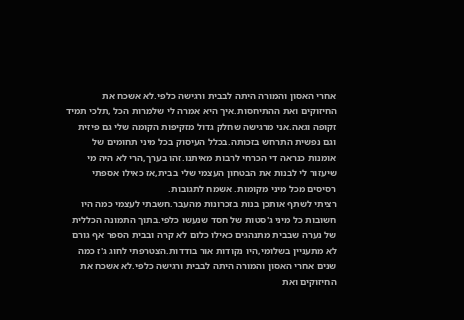אחרי האסון והמורה היתה לבבית ורגישה כלפי.לא אשכח את החיזוקים ואת ההתיחסות.איך היא אמרה לי שלמרות הכל ,תלכי תמיד זקופה וגאה.אני מרגישה שחלק גדול מזקיפות הקומה שלי גם פיזית וגם נפשית התרחש בזכותה.בכלל העיסוק בכל מיני תחומים של אומנות כנראה די הכרחי לרבות מאיתנו.זהו בערך,הרי לא היה מי שיעזור לי לבנות את הבטחון העצמי שלי בבית,אז כאילו אספתי רסיסים מכל מיני מקומות. אשמח לתגובות.
רציתי לשתף אותכן בנות בזכרונות מהעבר.חשבתי לעצמי כמה היו חשובות כל מיני ג'סטות של חסד שנעשו כלפי.בתוך התמונה הכללית של נערה שבבית מתנהגים כאילו כלום לא קרה ובבית הספר אף גורם לא מתעניין בשלומי,היו נקודות אור בודדות.הצטרפתי לחוג ג'ז כמה שנים אחרי האסון והמורה היתה לבבית ורגישה כלפי.לא אשכח את החיזוקים ואת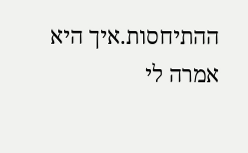ההתיחסות.איך היא אמרה לי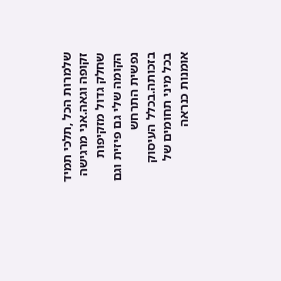שלמרות הכל ,תלכי תמיד זקופה וגאה.אני מרגישה שחלק גדול מזקיפות הקומה שלי גם פיזית וגם נפשית התרחש בזכותה.בכלל העיסוק בכל מיני תחומים של אומנות כנראה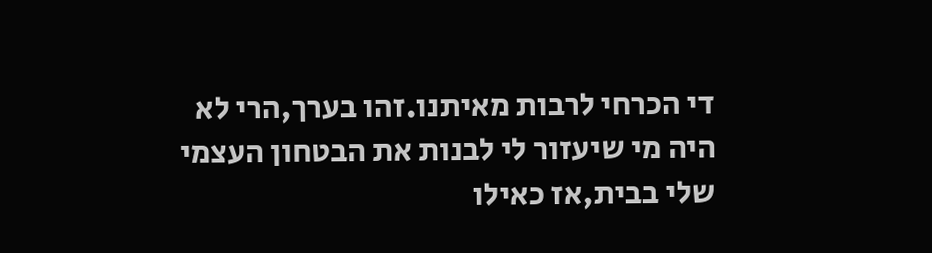די הכרחי לרבות מאיתנו.זהו בערך,הרי לא היה מי שיעזור לי לבנות את הבטחון העצמי שלי בבית,אז כאילו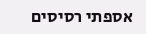אספתי רסיסים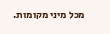מכל מיני מקומות.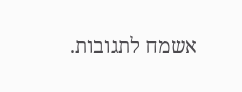אשמח לתגובות.